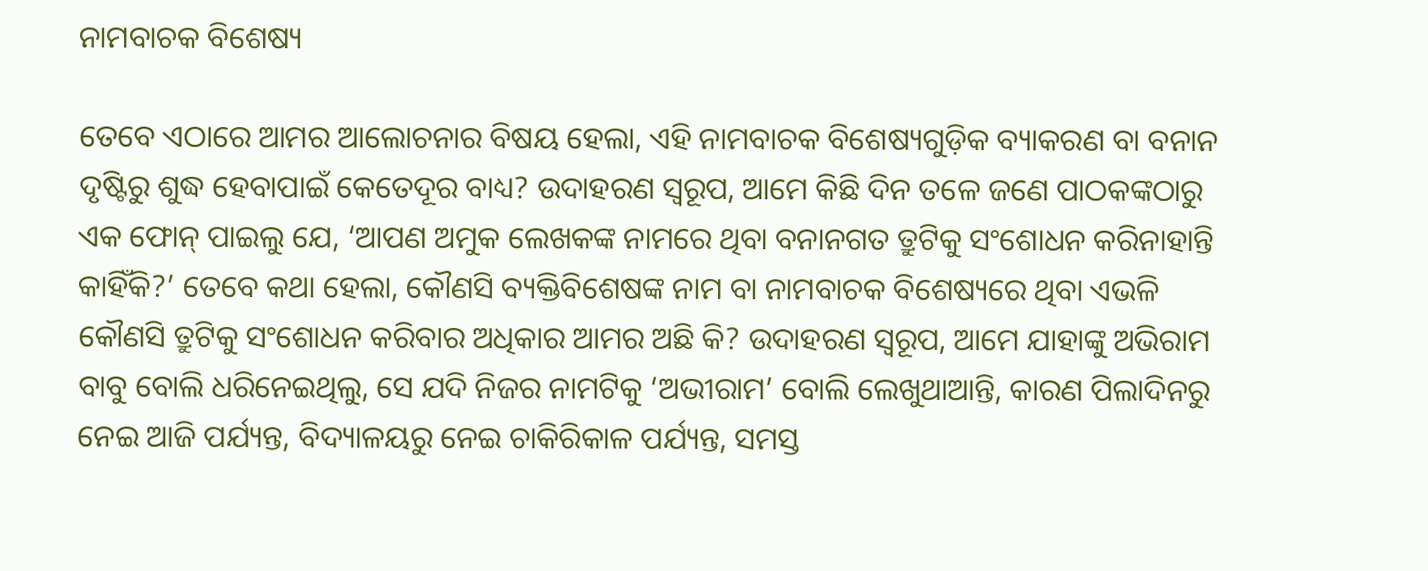ନାମବାଚକ ବିଶେଷ୍ୟ

ତେବେ ଏଠାରେ ଆମର ଆଲୋଚନାର ବିଷୟ ହେଲା, ଏହି ନାମବାଚକ ବିଶେଷ୍ୟଗୁଡ଼ିକ ବ୍ୟାକରଣ ବା ବନାନ ଦୃଷ୍ଟିରୁ ଶୁଦ୍ଧ ହେବାପାଇଁ କେତେଦୂର ବାଧ୍ୟ? ଉଦାହରଣ ସ୍ବରୂପ, ଆମେ କିଛି ଦିନ ତଳେ ଜଣେ ପାଠକଙ୍କଠାରୁ ଏକ ଫୋନ୍ ପାଇଲୁ ଯେ, ‘ଆପଣ ଅମୁକ ଲେଖକଙ୍କ ନାମରେ ଥିବା ବନାନଗତ ତ୍ରୁଟିକୁ ସଂଶୋଧନ କରିନାହାନ୍ତି କାହିଁକି?’ ତେବେ କଥା ହେଲା, କୌଣସି ବ୍ୟକ୍ତିବିଶେଷଙ୍କ ନାମ ବା ନାମବାଚକ ବିଶେଷ୍ୟରେ ଥିବା ଏଭଳି କୌଣସି ତ୍ରୁଟିକୁ ସଂଶୋଧନ କରିବାର ଅଧିକାର ଆମର ଅଛି କି? ଉଦାହରଣ ସ୍ବରୂପ, ଆମେ ଯାହାଙ୍କୁ ଅଭିରାମ ବାବୁ ବୋଲି ଧରିନେଇଥିଲୁ, ସେ ଯଦି ନିଜର ନାମଟିକୁ ‘ଅଭୀରାମ’ ବୋଲି ଲେଖୁଥାଆନ୍ତି, କାରଣ ପିଲାଦିନରୁ ନେଇ ଆଜି ପର୍ଯ୍ୟନ୍ତ, ବିଦ୍ୟାଳୟରୁ ନେଇ ଚାକିରିକାଳ ପର୍ଯ୍ୟନ୍ତ, ସମସ୍ତ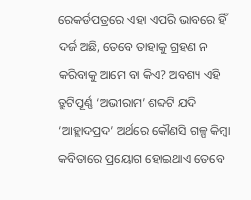ରେକର୍ଡପତ୍ରରେ ଏହା ଏପରି ଭାବରେ ହିଁ ଦର୍ଜ ଅଛି, ତେବେ ତାହାକୁ ଗ୍ରହଣ ନ କରିବାକୁ ଆମେ ବା କିଏ? ଅବଶ୍ୟ ଏହି ତ୍ରୁଟିପୂର୍ଣ୍ଣ ‘ଅଭୀରାମ’ ଶବ୍ଦଟି ଯଦି ‘ଆହ୍ଲାଦପ୍ରଦ’ ଅର୍ଥରେ କୌଣସି ଗଳ୍ପ କିମ୍ବା କବିତାରେ ପ୍ରୟୋଗ ହୋଇଥାଏ ତେବେ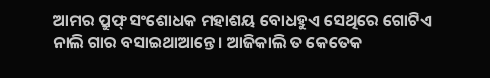ଆମର ପ୍ରୁଫ୍ ସଂଶୋଧକ ମହାଶୟ ବୋଧହୁଏ ସେଥିରେ ଗୋଟିଏ ନାଲି ଗାର ବସାଇଥାଆନ୍ତେ। ଆଜିକାଲି ତ କେତେକ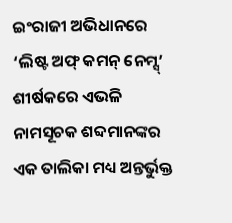ଇଂରାଜୀ ଅଭିଧାନରେ ‘ଲିଷ୍ଟ ଅଫ୍ କମନ୍ ନେମ୍ସ୍’ ଶୀର୍ଷକରେ ଏଭଳି ନାମସୂଚକ ଶବ୍ଦମାନଙ୍କର ଏକ ତାଲିକା ମଧ୍ୟ ଅନ୍ତର୍ଭୁକ୍ତ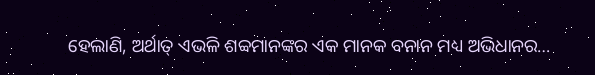ହେଲାଣି, ଅର୍ଥାତ୍ ଏଭଳି ଶବ୍ବମାନଙ୍କର ଏକ ମାନକ ବନାନ ମଧ୍ୟ ଅଭିଧାନର…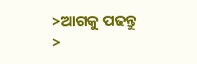>ଆଗକୁ ପଢନ୍ତୁ >